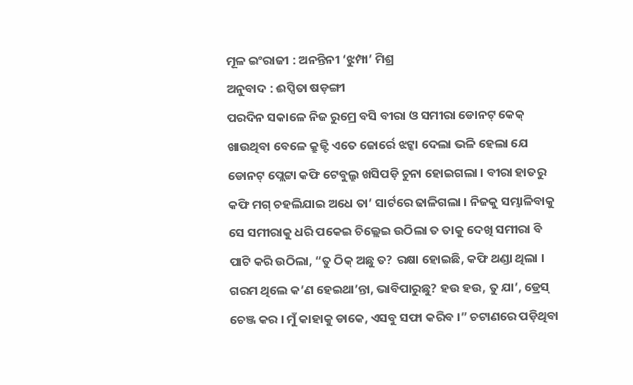ମୂଳ ଇଂରାଜୀ : ଅନନ୍ତିନୀ ‘ଝୁମ୍ପା’ ମିଶ୍ର
ଅନୁବାଦ : ଈପ୍ସିତା ଷଡ଼ଙ୍ଗୀ
ପରଦିନ ସକାଳେ ନିଜ ରୁମ୍ରେ ବସି ବୀରା ଓ ସମୀରା ଡୋନଟ୍ କେକ୍ ଖାଉଥିବା ବେଳେ କ୍ରୁଜ୍ଟି ଏତେ ଜୋର୍ରେ ଝଟ୍କା ଦେଲା ଭଳି ହେଲା ଯେ ଡୋନଟ୍ ପ୍ଲେଟ୍ଟା କଫି ଟେବୁଲ୍ରୁ ଖସିପଡ଼ି ଚୁନା ହୋଇଗଲା । ବୀରା ହାତରୁ କଫି ମଗ୍ ଚହଲିଯାଇ ଅଧେ ତା’ ସାର୍ଟରେ ଢାଳିଗଲା । ନିଜକୁ ସମ୍ଭାଳିବାକୁ ସେ ସମୀରାକୁ ଧରି ପକେଇ ଚିଲ୍ଲେଇ ଉଠିଲା ତ ତାକୁ ଦେଖି ସମୀରା ବି ପାଟି କରି ଉଠିଲା, “ତୁ ଠିକ୍ ଅଛୁ ତ? ରକ୍ଷା ହୋଇଛି, କଫି ଥଣ୍ଡା ଥିଲା । ଗରମ ଥିଲେ କ’ଣ ହେଇଥା’ନ୍ତା, ଭାବିପାରୁଛୁ? ହଉ ହଉ, ତୁ ଯା’, ଡ୍ରେସ୍ ଚେଞ୍ଜ କର । ମୁଁ କାହାକୁ ଡାକେ, ଏସବୁ ସଫା କରିବ ।” ଚଟାଣରେ ପଡ଼ିଥିବା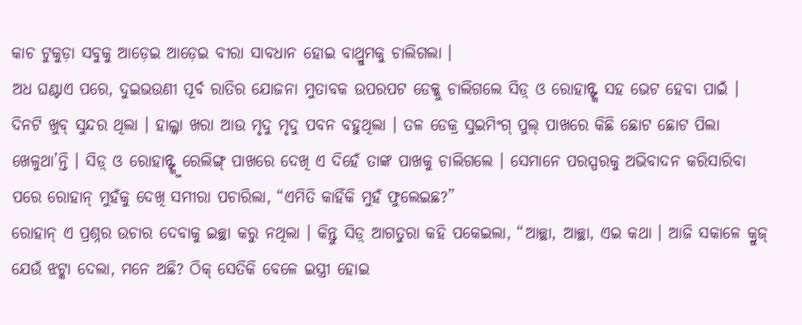କାଚ ଟୁକୁଡ଼ା ସବୁକୁ ଆଡ଼େଇ ଆଡ଼େଇ ବୀରା ସାବଧାନ ହୋଇ ବାଥ୍ରୁମକୁ ଚାଲିଗଲା ।
ଅଧ ଘଣ୍ଟାଏ ପରେ, ଦୁଇଭଉଣୀ ପୂର୍ବ ରାତିର ଯୋଜନା ମୁତାବକ ଉପରପଟ ଡେକ୍କୁ ଚାଲିଗଲେ ସିଡ଼୍ ଓ ରୋହାନ୍ଙ୍କ ସହ ଭେଟ ହେବା ପାଇଁ । ଦିନଟି ଖୁବ୍ ସୁନ୍ଦର ଥିଲା । ହାଲ୍କା ଖରା ଆଉ ମୃଦୁ ମୃଦୁ ପବନ ବହୁଥିଲା । ତଳ ଡେକ୍ର ସୁଇମିଂଗ୍ ପୁଲ୍ ପାଖରେ କିଛି ଛୋଟ ଛୋଟ ପିଲା ଖେଳୁଥା’ନ୍ତି । ସିଡ଼୍ ଓ ରୋହାନ୍ଙ୍କୁ ରେଲିଙ୍ଗ୍ ପାଖରେ ଦେଖି ଏ ଦିହେଁ ତାଙ୍କ ପାଖକୁ ଚାଲିଗଲେ । ସେମାନେ ପରସ୍ପରକୁ ଅଭିବାଦନ କରିସାରିବା ପରେ ରୋହାନ୍ ମୁହଁକୁ ଦେଖି ସମୀରା ପଚାରିଲା, “ଏମିତି କାହିଁକି ମୁହଁ ଫୁଲେଇଛ?”
ରୋହାନ୍ ଏ ପ୍ରଶ୍ନର ଉଚାର ଦେବାକୁ ଇଚ୍ଛା କରୁ ନଥିଲା । କିନ୍ତୁ ସିଡ଼୍ ଆଗତୁରା କହି ପକେଇଲା, “ଆଚ୍ଛା, ଆଚ୍ଛା, ଏଇ କଥା । ଆଜି ସକାଳେ କ୍ରୁଜ୍ ଯେଉଁ ଝଟ୍କା ଦେଲା, ମନେ ଅଛି? ଠିକ୍ ସେତିକି ବେଳେ ଇସ୍ତ୍ରୀ ହୋଇ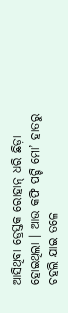ଆସିଥିବା ଡ୍ରେସ୍ତକ ରୋହାନ୍ ଧରି ଛିଡ଼ା ହୋଇଥିଲା । ଆଉ କଫି ପଟ୍ଟି ମୋ’ ହାତରୁ ଚହଲି ଯାଇ ତଳେ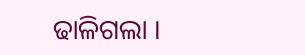ଢାଳିଗଲା ।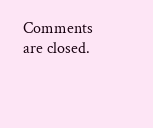Comments are closed.